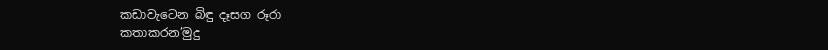කඩාවැටෙන බිඳු දෑසග රූරා
කතාකරන’මුදු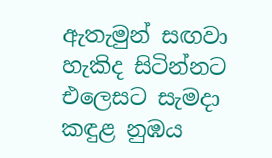ඇතැමුන් සඟවා
හැකිද සිටින්නට එලෙසට සැමදා
කඳුළ නුඹය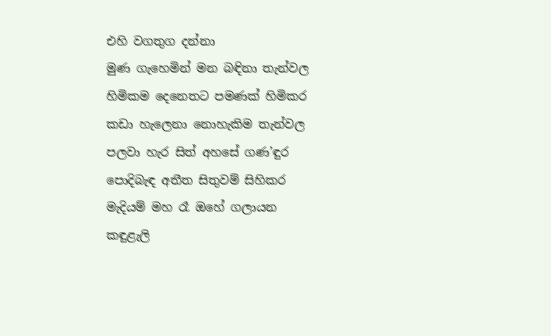එහි වගතුග දන්නා
මුණ ගැහෙමින් මන බඳිනා තැන්වල
හිමිකම දෙනෙතට පමණක් හිමිකර
කඩා හැලෙනා නොහැකිම තැන්වල
පලවා හැර සිත් අහසේ ගණ’ඳුර
පොදිබැඳ අතීත සිතුවම් සිහිකර
මැදියම් මහ රෑ ඔහේ ගලායන
කඳුළැලි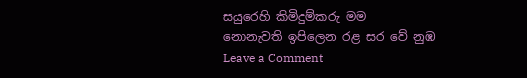සයුරෙහි කිමිදුම්කරු මම
නොනැවති ඉපිලෙන රළ සර වේ නුඹ
Leave a Comment